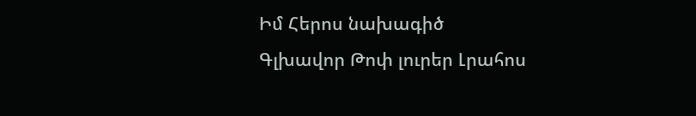Իմ Հերոս նախագիծ
Գլխավոր Թոփ լուրեր Լրահոս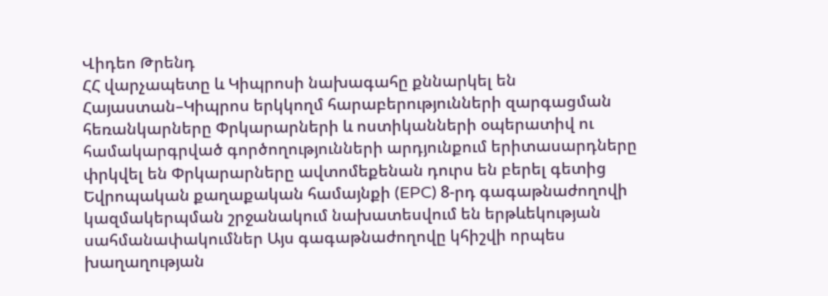Վիդեո Թրենդ
ՀՀ վարչապետը և Կիպրոսի նախագահը քննարկել են Հայաստան–Կիպրոս երկկողմ հարաբերությունների զարգացման հեռանկարները Փրկարարների և ոստիկանների օպերատիվ ու համակարգրված գործողությունների արդյունքում երիտասարդները փրկվել են Փրկարարները ավտոմեքենան դուրս են բերել գետից Եվրոպական քաղաքական համայնքի (EPC) 8-րդ գագաթնաժողովի կազմակերպման շրջանակում նախատեսվում են երթևեկության սահմանափակումներ Այս գագաթնաժողովը կհիշվի որպես խաղաղության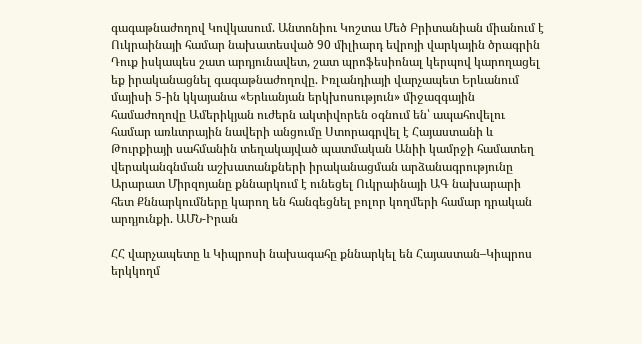գագաթնաժողով Կովկասում. Անտոնիու Կոշտա Մեծ Բրիտանիան միանում է Ուկրաինայի համար նախատեսված 90 միլիարդ եվրոյի վարկային ծրագրին Դուք իսկապես շատ արդյունավետ, շատ պրոֆեսիոնալ կերպով կարողացել եք իրականացնել գագաթնաժողովը. Իռլանդիայի վարչապետ Երևանում մայիսի 5-ին կկայանա «Երևանյան երկխոսություն» միջազգային համաժողովը Ամերիկյան ուժերն ակտիվորեն օգնում են՝ ապահովելու համար առևտրային նավերի անցումը Ստորագրվել է Հայաստանի և Թուրքիայի սահմանին տեղակայված պատմական Անիի կամրջի համատեղ վերականգնման աշխատանքների իրականացման արձանագրությունը Արարատ Միրզոյանը քննարկում է ունեցել Ուկրաինայի ԱԳ նախարարի հետ Քննարկումները կարող են հանգեցնել բոլոր կողմերի համար դրական արդյունքի. ԱՄՆ-Իրան

ՀՀ վարչապետը և Կիպրոսի նախագահը քննարկել են Հայաստան–Կիպրոս երկկողմ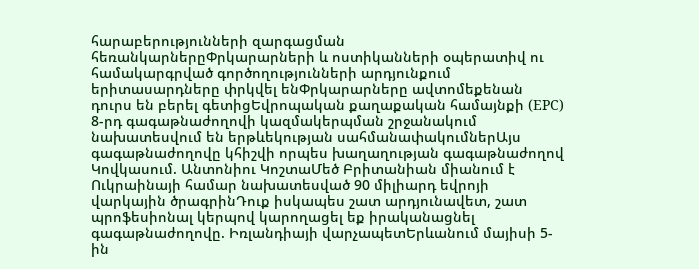հարաբերությունների զարգացման հեռանկարներըՓրկարարների և ոստիկանների օպերատիվ ու համակարգրված գործողությունների արդյունքում երիտասարդները փրկվել ենՓրկարարները ավտոմեքենան դուրս են բերել գետիցԵվրոպական քաղաքական համայնքի (EPC) 8-րդ գագաթնաժողովի կազմակերպման շրջանակում նախատեսվում են երթևեկության սահմանափակումներԱյս գագաթնաժողովը կհիշվի որպես խաղաղության գագաթնաժողով Կովկասում. Անտոնիու ԿոշտաՄեծ Բրիտանիան միանում է Ուկրաինայի համար նախատեսված 90 միլիարդ եվրոյի վարկային ծրագրինԴուք իսկապես շատ արդյունավետ, շատ պրոֆեսիոնալ կերպով կարողացել եք իրականացնել գագաթնաժողովը. Իռլանդիայի վարչապետԵրևանում մայիսի 5-ին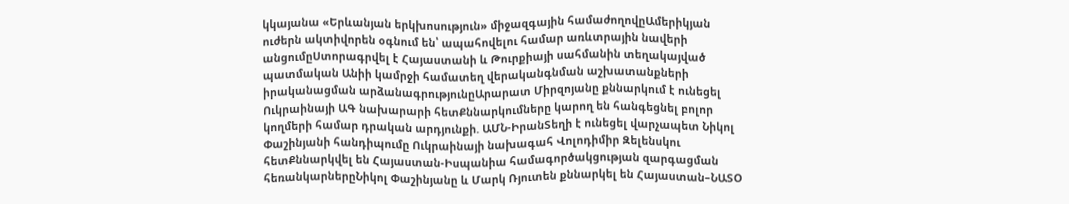կկայանա «Երևանյան երկխոսություն» միջազգային համաժողովըԱմերիկյան ուժերն ակտիվորեն օգնում են՝ ապահովելու համար առևտրային նավերի անցումըՍտորագրվել է Հայաստանի և Թուրքիայի սահմանին տեղակայված պատմական Անիի կամրջի համատեղ վերականգնման աշխատանքների իրականացման արձանագրությունըԱրարատ Միրզոյանը քննարկում է ունեցել Ուկրաինայի ԱԳ նախարարի հետՔննարկումները կարող են հանգեցնել բոլոր կողմերի համար դրական արդյունքի. ԱՄՆ-ԻրանՏեղի է ունեցել վարչապետ Նիկոլ Փաշինյանի հանդիպումը Ուկրաինայի նախագահ Վոլոդիմիր Զելենսկու հետՔննարկվել են Հայաստան-Իսպանիա համագործակցության զարգացման հեռանկարներըՆիկոլ Փաշինյանը և Մարկ Ռյուտեն քննարկել են Հայաստան–ՆԱՏՕ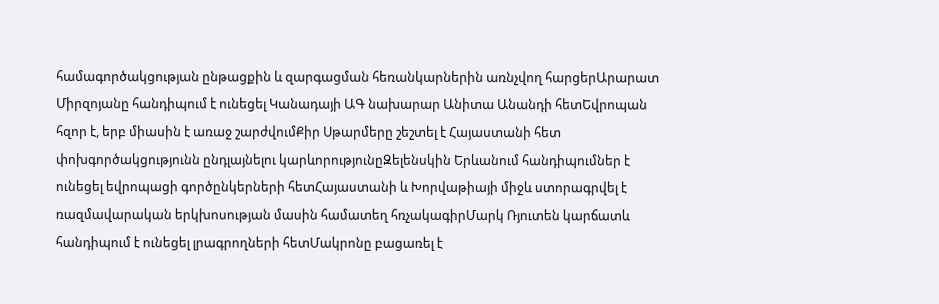համագործակցության ընթացքին և զարգացման հեռանկարներին առնչվող հարցերԱրարատ Միրզոյանը հանդիպում է ունեցել Կանադայի ԱԳ նախարար Անիտա Անանդի հետԵվրոպան հզոր է, երբ միասին է առաջ շարժվումՔիր Սթարմերը շեշտել է Հայաստանի հետ փոխգործակցությունն ընդլայնելու կարևորությունըԶելենսկին Երևանում հանդիպումներ է ունեցել եվրոպացի գործընկերների հետՀայաստանի և Խորվաթիայի միջև ստորագրվել է ռազմավարական երկխոսության մասին համատեղ հռչակագիրՄարկ Ռյուտեն կարճատև հանդիպում է ունեցել լրագրողների հետՄակրոնը բացառել է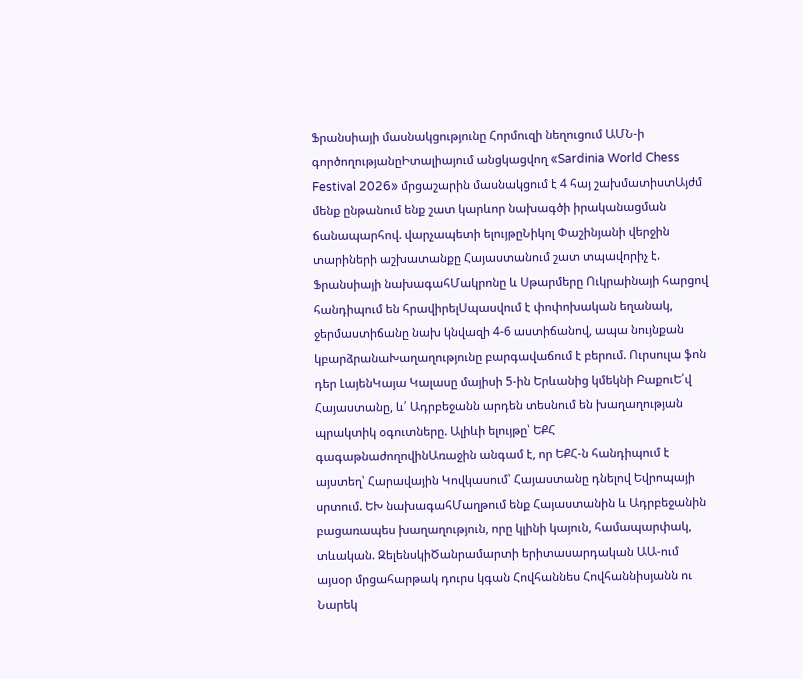Ֆրանսիայի մասնակցությունը Հորմուզի նեղուցում ԱՄՆ-ի գործողությանըԻտալիայում անցկացվող «Sardinia World Chess Festival 2026» մրցաշարին մասնակցում է 4 հայ շախմատիստԱյժմ մենք ընթանում ենք շատ կարևոր նախագծի իրականացման ճանապարհով. վարչապետի ելույթըՆիկոլ Փաշինյանի վերջին տարիների աշխատանքը Հայաստանում շատ տպավորիչ է. Ֆրանսիայի նախագահՄակրոնը և Սթարմերը Ուկրաինայի հարցով հանդիպում են հրավիրելՍպասվում է փոփոխական եղանակ, ջերմաստիճանը նախ կնվազի 4-6 աստիճանով, ապա նույնքան կբարձրանաԽաղաղությունը բարգավաճում է բերում. Ուրսուլա ֆոն դեր ԼայենԿայա Կալասը մայիսի 5-ին Երևանից կմեկնի ԲաքուԵ՛վ Հայաստանը, և՛ Ադրբեջանն արդեն տեսնում են խաղաղության պրակտիկ օգուտները. Ալիևի ելույթը՝ ԵՔՀ գագաթնաժողովինԱռաջին անգամ է, որ ԵՔՀ-ն հանդիպում է այստեղ՝ Հարավային Կովկասում՝ Հայաստանը դնելով Եվրոպայի սրտում. ԵԽ նախագահՄաղթում ենք Հայաստանին և Ադրբեջանին բացառապես խաղաղություն, որը կլինի կայուն, համապարփակ, տևական. ԶելենսկիԾանրամարտի երիտասարդական ԱԱ-ում այսօր մրցահարթակ դուրս կգան Հովհաննես Հովհաննիսյանն ու Նարեկ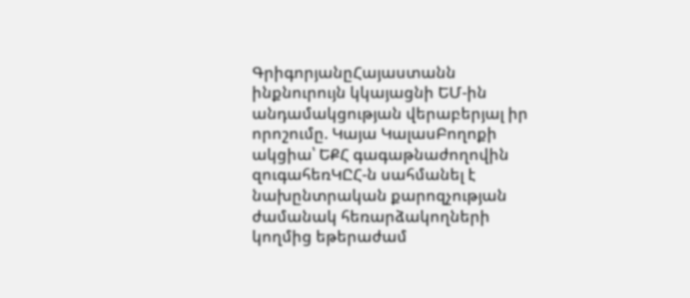ԳրիգորյանըՀայաստանն ինքնուրույն կկայացնի ԵՄ-ին անդամակցության վերաբերյալ իր որոշումը. Կայա ԿալասԲողոքի ակցիա՝ ԵՔՀ գագաթնաժողովին զուգահեռԿԸՀ-ն սահմանել է նախընտրական քարոզչության ժամանակ հեռարձակողների կողմից եթերաժամ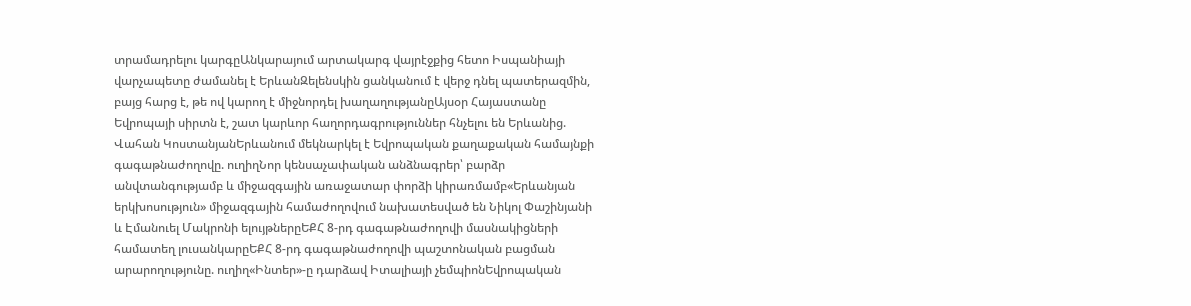տրամադրելու կարգըԱնկարայում արտակարգ վայրէջքից հետո Իսպանիայի վարչապետը ժամանել է ԵրևանԶելենսկին ցանկանում է վերջ դնել պատերազմին, բայց հարց է, թե ով կարող է միջնորդել խաղաղությանըԱյսօր Հայաստանը Եվրոպայի սիրտն է, շատ կարևոր հաղորդագրություններ հնչելու են Երևանից. Վահան ԿոստանյանԵրևանում մեկնարկել է Եվրոպական քաղաքական համայնքի գագաթնաժողովը. ուղիղՆոր կենսաչափական անձնագրեր՝ բարձր անվտանգությամբ և միջազգային առաջատար փորձի կիրառմամբ«Երևանյան երկխոսություն» միջազգային համաժողովում նախատեսված են Նիկոլ Փաշինյանի և Էմանուել Մակրոնի ելույթներըԵՔՀ 8-րդ գագաթնաժողովի մասնակիցների համատեղ լուսանկարըԵՔՀ 8-րդ գագաթնաժողովի պաշտոնական բացման արարողությունը. ուղիղ«Ինտեր»-ը դարձավ Իտալիայի չեմպիոնԵվրոպական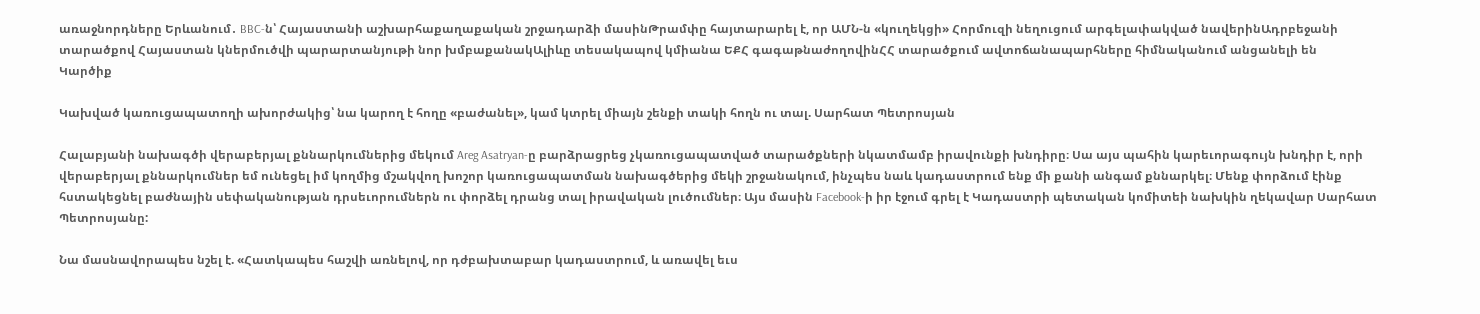առաջնորդները Երևանում․ BBC-ն՝ Հայաստանի աշխարհաքաղաքական շրջադարձի մասինԹրամփը հայտարարել է, որ ԱՄՆ-ն «կուղեկցի» Հորմուզի նեղուցում արգելափակված նավերինԱդրբեջանի տարածքով Հայաստան կներմուծվի պարարտանյութի նոր խմբաքանակԱլիևը տեսակապով կմիանա ԵՔՀ գագաթնաժողովինՀՀ տարածքում ավտոճանապարհները հիմնականում անցանելի են
Կարծիք

Կախված կառուցապատողի ախորժակից՝ նա կարող է հողը «բաժանել», կամ կտրել միայն շենքի տակի հողն ու տալ. Սարհատ Պետրոսյան

Հալաբյանի նախագծի վերաբերյալ քննարկումներից մեկում Areg Asatryan-ը բարձրացրեց չկառուցապատված տարածքների նկատմամբ իրավունքի խնդիրը։ Սա այս պահին կարեւորագույն խնդիր է, որի վերաբերյալ քննարկումներ եմ ունեցել իմ կողմից մշակվող խոշոր կառուցապատման նախագծերից մեկի շրջանակում, ինչպես նաև կադաստրում ենք մի քանի անգամ քննարկել։ Մենք փորձում էինք հստակեցնել բաժնային սեփականության դրսեւորումներն ու փորձել դրանց տալ իրավական լուծումներ։ Այս մասին Facebook-ի իր էջում գրել է Կադաստրի պետական կոմիտեի նախկին ղեկավար Սարհատ Պետրոսյանը:

Նա մասնավորապես նշել է. «Հատկապես հաշվի առնելով, որ դժբախտաբար կադաստրում, և առավել եւս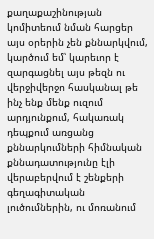քաղաքաշինության կոմիտեում նման հարցեր այս օրերին չեն քննարկվում, կարծում եմ՝ կարեւոր է զարգացնել այս թեզն ու վերջիվերջո հասկանալ թե ինչ ենք մենք ուզում արդյունքում, հակառակ դեպքում առցանց քննարկումների հիմնական քննադատությունը էլի վերաբերվում է շենքերի գեղագիտական լուծումներին, ու մոռանում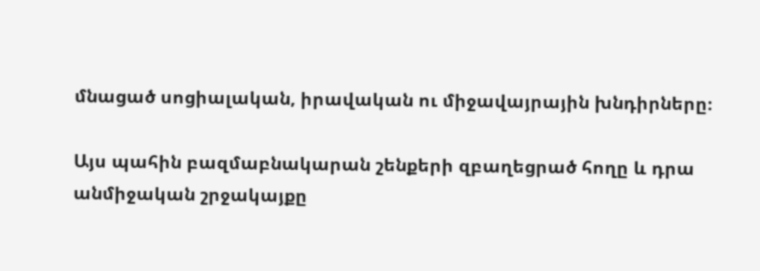մնացած սոցիալական, իրավական ու միջավայրային խնդիրները։

Այս պահին բազմաբնակարան շենքերի զբաղեցրած հողը և դրա անմիջական շրջակայքը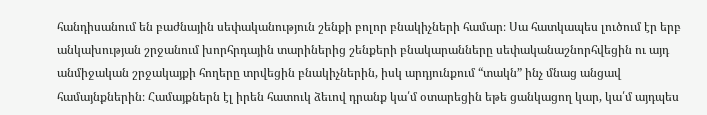հանդիսանում են բաժնային սեփականություն շենքի բոլոր բնակիչների համար։ Սա հատկապես լուծում էր երբ անկախության շրջանում խորհրդային տարիներից շենքերի բնակարանները սեփականաշնորհվեցին ու այդ անմիջական շրջակայքի հողերը տրվեցին բնակիչներին, իսկ արդյունքում “տակն” ինչ մնաց անցավ համայնքներին։ Համայքներն էլ իրեն հատուկ ձեւով դրանք կա՛մ օտարեցին եթե ցանկացող կար, կա՛մ այդպես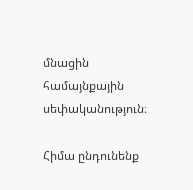մնացին համայնքային սեփականություն։

Հիմա ընդունենք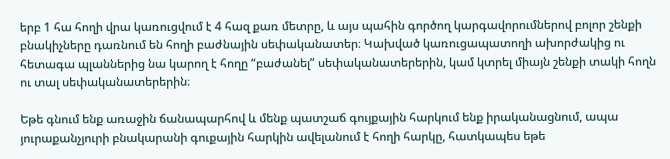երբ 1 հա հողի վրա կառուցվում է 4 հազ քառ մետրը, և այս պահին գործող կարգավորումներով բոլոր շենքի բնակիչները դառնում են հողի բաժնային սեփականատեր։ Կախված կառուցապատողի ախորժակից ու հետագա պլաններից նա կարող է հողը “բաժանել” սեփականատերերին, կամ կտրել միայն շենքի տակի հողն ու տալ սեփականատերերին։

Եթե գնում ենք առաջին ճանապարհով և մենք պատշաճ գույքային հարկում ենք իրականացնում, ապա յուրաքանչյուրի բնակարանի գուքային հարկին ավելանում է հողի հարկը, հատկապես եթե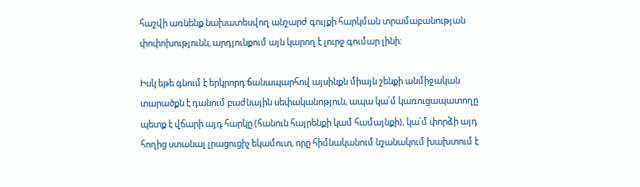հաշվի առնենք նախատեսվող անշարժ գույքի հարկման տրամաբանության փոփոխությունն, արդյունքում այն կարող է լուրջ գումար լինի։

Իսկ եթե գնում է երկրորդ ճանապարհով այսինքն միայն շենքի անմիջական տարածքն է դանում բաժնային սեփականոթյուն, ապա կա՛մ կառուցապատողը պետք է վճարի այդ հարկը (հանուն հայրենքի կամ համայնքի), կա՛մ փորձի այդ հողից ստանալ լրացուցիչ եկամուտ, որը հիմնականում նշանակում խախտում է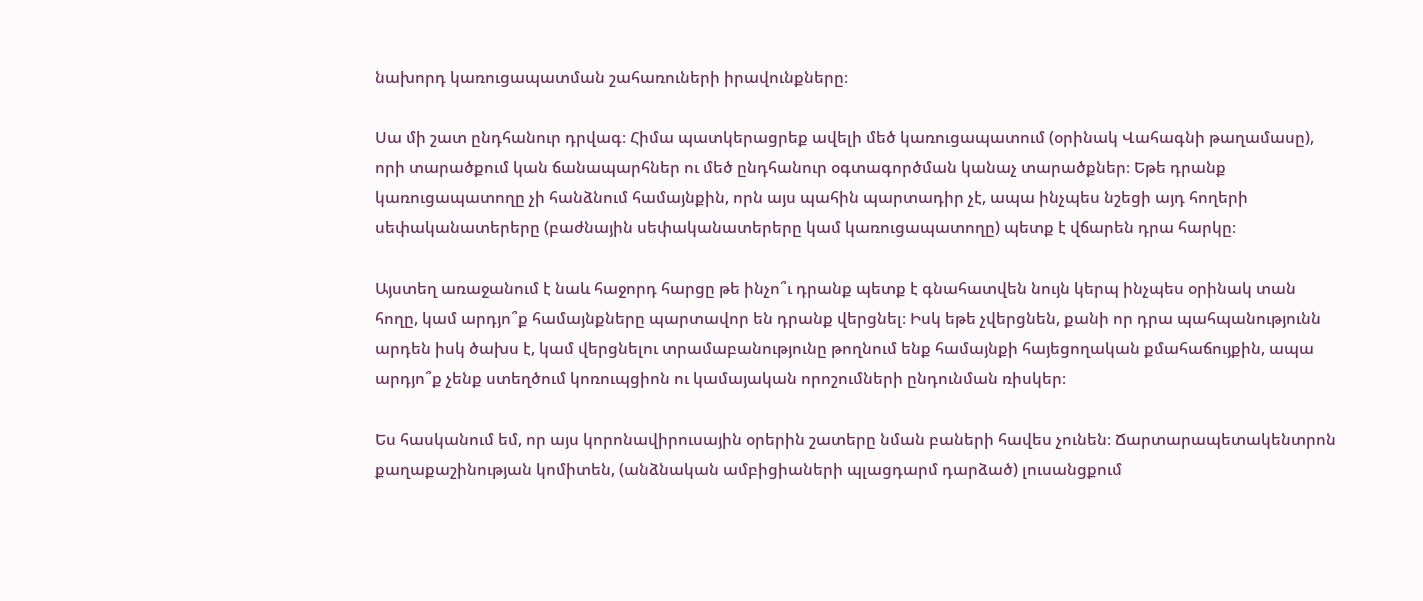նախորդ կառուցապատման շահառուների իրավունքները։

Սա մի շատ ընդհանուր դրվագ։ Հիմա պատկերացրեք ավելի մեծ կառուցապատում (օրինակ Վահագնի թաղամասը), որի տարածքում կան ճանապարհներ ու մեծ ընդհանուր օգտագործման կանաչ տարածքներ։ Եթե դրանք կառուցապատողը չի հանձնում համայնքին, որն այս պահին պարտադիր չէ, ապա ինչպես նշեցի այդ հողերի սեփականատերերը (բաժնային սեփականատերերը կամ կառուցապատողը) պետք է վճարեն դրա հարկը։

Այստեղ առաջանում է նաև հաջորդ հարցը թե ինչո՞ւ դրանք պետք է գնահատվեն նույն կերպ ինչպես օրինակ տան հողը, կամ արդյո՞ք համայնքները պարտավոր են դրանք վերցնել։ Իսկ եթե չվերցնեն, քանի որ դրա պահպանությունն արդեն իսկ ծախս է, կամ վերցնելու տրամաբանությունը թողնում ենք համայնքի հայեցողական քմահաճույքին, ապա արդյո՞ք չենք ստեղծում կոռուպցիոն ու կամայական որոշումների ընդունման ռիսկեր։

Ես հասկանում եմ, որ այս կորոնավիրուսային օրերին շատերը նման բաների հավես չունեն։ Ճարտարապետակենտրոն քաղաքաշինության կոմիտեն, (անձնական ամբիցիաների պլացդարմ դարձած) լուսանցքում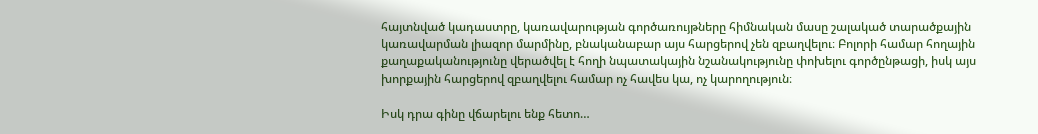հայտնված կադաստրը, կառավարության գործառույթները հիմնական մասը շալակած տարածքային կառավարման լիազոր մարմինը, բնականաբար այս հարցերով չեն զբաղվելու։ Բոլորի համար հողային քաղաքականությունը վերածվել է հողի նպատակային նշանակությունը փոխելու գործընթացի, իսկ այս խորքային հարցերով զբաղվելու համար ոչ հավես կա, ոչ կարողություն։

Իսկ դրա գինը վճարելու ենք հետո…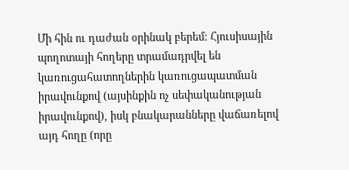Մի հին ու դաժան օրինակ բերեմ։ Հյուսիսային պողոտայի հողերը տրամադրվել են կառուցահատողներին կառուցապատման իրավունքով (այսինքին ոչ սեփականության իրավունքով), իսկ բնակարանները վաճառելով այդ հողը (որը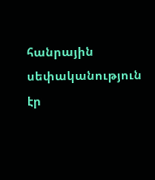հանրային սեփականություն էր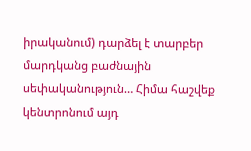իրականում) դարձել է տարբեր մարդկանց բաժնային սեփականություն… Հիմա հաշվեք կենտրոնում այդ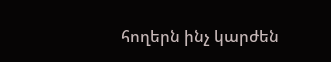հողերն ինչ կարժեն